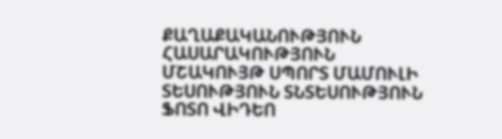ՔԱՂԱՔԱԿԱՆՈՒԹՅՈՒՆ ՀԱՍԱՐԱԿՈՒԹՅՈՒՆ ՄՇԱԿՈՒՅԹ ՍՊՈՐՏ ՄԱՄՈՒԼԻ ՏԵՍՈՒԹՅՈՒՆ ՏՆՏԵՍՈՒԹՅՈՒՆ ՖՈՏՈ ՎԻԴԵՈ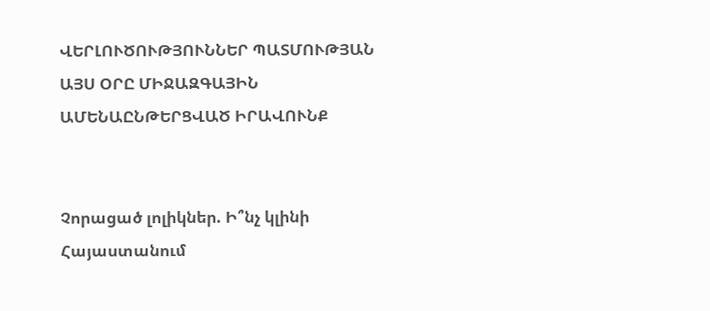ՎԵՐԼՈՒԾՈՒԹՅՈՒՆՆԵՐ ՊԱՏՄՈՒԹՅԱՆ ԱՅՍ ՕՐԸ ՄԻՋԱԶԳԱՅԻՆ ԱՄԵՆԱԸՆԹԵՐՑՎԱԾ ԻՐԱՎՈՒՆՔ


Չորացած լոլիկներ. Ի՞նչ կլինի Հայաստանում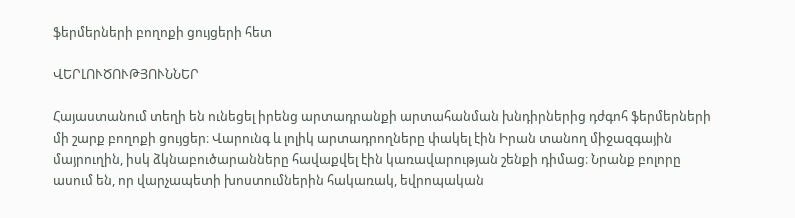ֆերմերների բողոքի ցույցերի հետ

ՎԵՐԼՈՒԾՈՒԹՅՈՒՆՆԵՐ

Հայաստանում տեղի են ունեցել իրենց արտադրանքի արտահանման խնդիրներից դժգոհ ֆերմերների մի շարք բողոքի ցույցեր։ Վարունգ և լոլիկ արտադրողները փակել էին Իրան տանող միջազգային մայրուղին, իսկ ձկնաբուծարանները հավաքվել էին կառավարության շենքի դիմաց։ Նրանք բոլորը ասում են, որ վարչապետի խոստումներին հակառակ, եվրոպական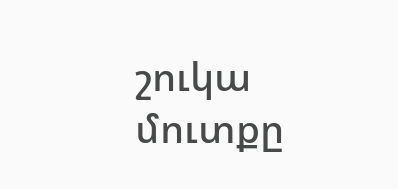շուկա մուտքը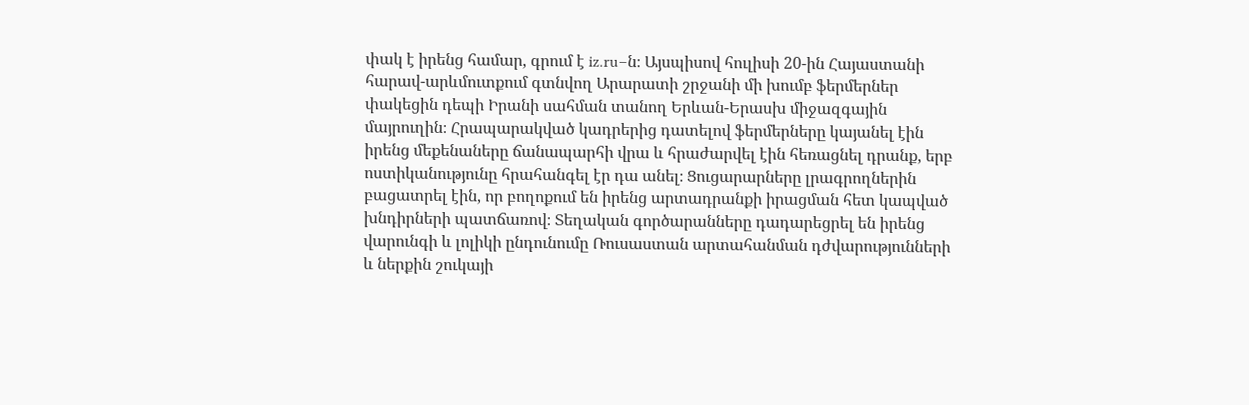փակ է իրենց համար, գրում է iz.ru–ն։ Այսպիսով հուլիսի 20-ին Հայաստանի հարավ-արևմուտքում գտնվող Արարատի շրջանի մի խումբ ֆերմերներ փակեցին դեպի Իրանի սահման տանող Երևան-Երասխ միջազգային մայրուղին։ Հրապարակված կադրերից դատելով ֆերմերները կայանել էին իրենց մեքենաները ճանապարհի վրա և հրաժարվել էին հեռացնել դրանք, երբ ոստիկանությունը հրահանգել էր դա անել։ Ցուցարարները լրագրողներին բացատրել էին, որ բողոքում են իրենց արտադրանքի իրացման հետ կապված խնդիրների պատճառով։ Տեղական գործարանները դադարեցրել են իրենց վարունգի և լոլիկի ընդունումը Ռուսաստան արտահանման դժվարությունների և ներքին շուկայի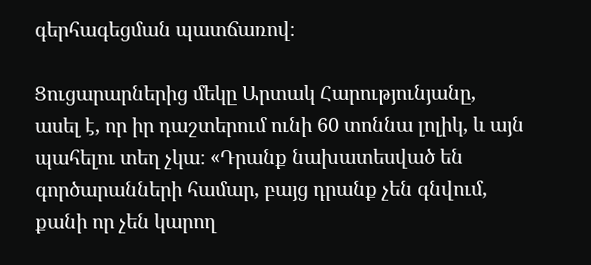գերհագեցման պատճառով։

Ցուցարարներից մեկը Արտակ Հարությունյանը, ասել է, որ իր դաշտերում ունի 60 տոննա լոլիկ, և այն պահելու տեղ չկա։ «Դրանք նախատեսված են գործարանների համար, բայց դրանք չեն գնվում, քանի որ չեն կարող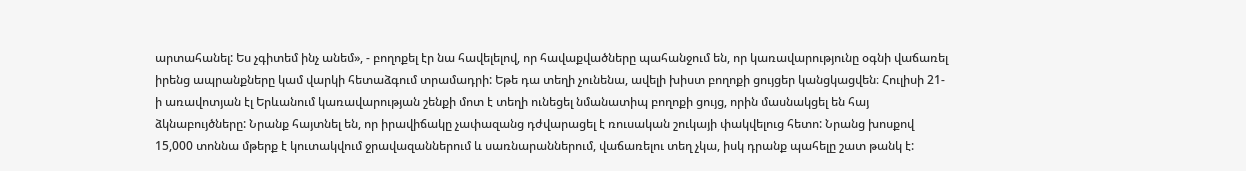արտահանել: Ես չգիտեմ ինչ անեմ», - բողոքել էր նա հավելելով, որ հավաքվածները պահանջում են, որ կառավարությունը օգնի վաճառել իրենց ապրանքները կամ վարկի հետաձգում տրամադրի: Եթե դա տեղի չունենա, ավելի խիստ բողոքի ցույցեր կանցկացվեն։ Հուլիսի 21-ի առավոտյան էլ Երևանում կառավարության շենքի մոտ է տեղի ունեցել նմանատիպ բողոքի ցույց, որին մասնակցել են հայ ձկնաբույծները: Նրանք հայտնել են, որ իրավիճակը չափազանց դժվարացել է ռուսական շուկայի փակվելուց հետո: Նրանց խոսքով 15,000 տոննա մթերք է կուտակվում ջրավազաններում և սառնարաններում, վաճառելու տեղ չկա, իսկ դրանք պահելը շատ թանկ է: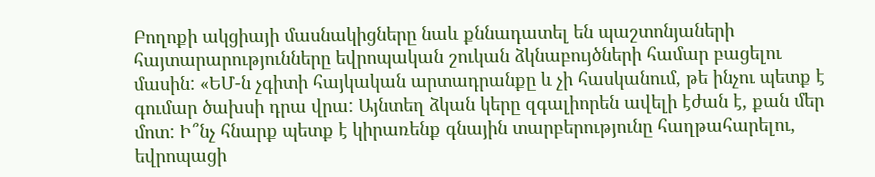Բողոքի ակցիայի մասնակիցները նաև քննադատել են պաշտոնյաների հայտարարությունները եվրոպական շուկան ձկնաբույծների համար բացելու մասին: «ԵՄ-ն չգիտի հայկական արտադրանքը և չի հասկանում, թե ինչու պետք է գումար ծախսի դրա վրա: Այնտեղ ձկան կերը զգալիորեն ավելի էժան է, քան մեր մոտ: Ի՞նչ հնարք պետք է կիրառենք գնային տարբերությունը հաղթահարելու, եվրոպացի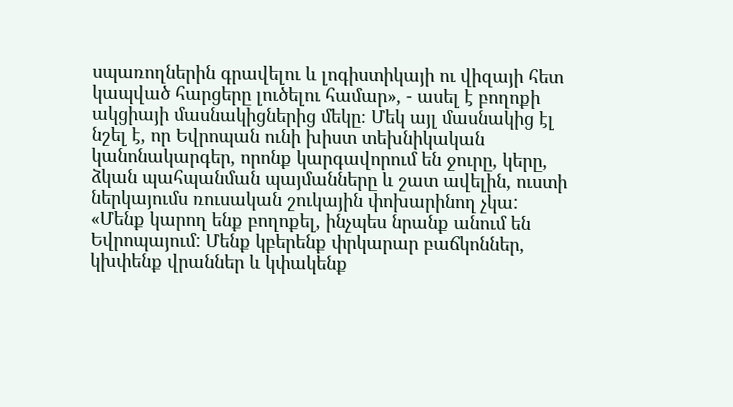սպառողներին գրավելու և լոգիստիկայի ու վիզայի հետ կապված հարցերը լուծելու համար», - ասել է բողոքի ակցիայի մասնակիցներից մեկը։ Մեկ այլ մասնակից էլ նշել է, որ Եվրոպան ունի խիստ տեխնիկական կանոնակարգեր, որոնք կարգավորում են ջուրը, կերը, ձկան պահպանման պայմանները և շատ ավելին, ուստի ներկայումս ռուսական շուկային փոխարինող չկա: «Մենք կարող ենք բողոքել, ինչպես նրանք անում են Եվրոպայում: Մենք կբերենք փրկարար բաճկոններ, կխփենք վրաններ և կփակենք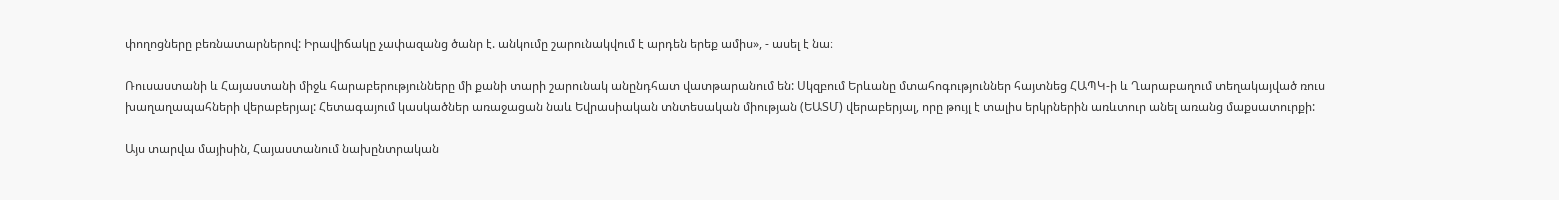փողոցները բեռնատարներով: Իրավիճակը չափազանց ծանր է. անկումը շարունակվում է արդեն երեք ամիս», - ասել է նա։

Ռուսաստանի և Հայաստանի միջև հարաբերությունները մի քանի տարի շարունակ անընդհատ վատթարանում են: Սկզբում Երևանը մտահոգություններ հայտնեց ՀԱՊԿ-ի և Ղարաբաղում տեղակայված ռուս խաղաղապահների վերաբերյալ: Հետագայում կասկածներ առաջացան նաև Եվրասիական տնտեսական միության (ԵԱՏՄ) վերաբերյալ, որը թույլ է տալիս երկրներին առևտուր անել առանց մաքսատուրքի:

Այս տարվա մայիսին, Հայաստանում նախընտրական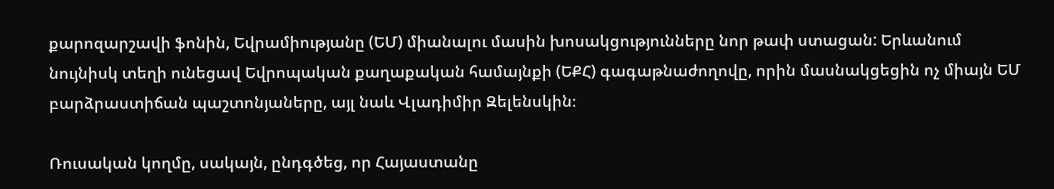քարոզարշավի ֆոնին, Եվրամիությանը (ԵՄ) միանալու մասին խոսակցությունները նոր թափ ստացան: Երևանում նույնիսկ տեղի ունեցավ Եվրոպական քաղաքական համայնքի (ԵՔՀ) գագաթնաժողովը, որին մասնակցեցին ոչ միայն ԵՄ բարձրաստիճան պաշտոնյաները, այլ նաև Վլադիմիր Զելենսկին։

Ռուսական կողմը, սակայն, ընդգծեց, որ Հայաստանը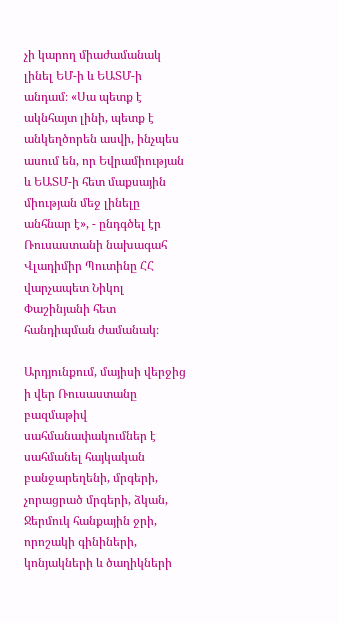չի կարող միաժամանակ լինել ԵՄ-ի և ԵԱՏՄ-ի անդամ։ «Սա պետք է ակնհայտ լինի, պետք է անկեղծորեն ասվի, ինչպես ասում են, որ Եվրամիության և ԵԱՏՄ-ի հետ մաքսային միության մեջ լինելը անհնար է», - ընդգծել էր Ռուսաստանի նախագահ Վլադիմիր Պուտինը ՀՀ վարչապետ Նիկոլ Փաշինյանի հետ հանդիպման ժամանակ։

Արդյունքում, մայիսի վերջից ի վեր Ռուսաստանը բազմաթիվ սահմանափակումներ է սահմանել հայկական բանջարեղենի, մրգերի, չորացրած մրգերի, ձկան, Ջերմուկ հանքային ջրի, որոշակի գինիների, կոնյակների և ծաղիկների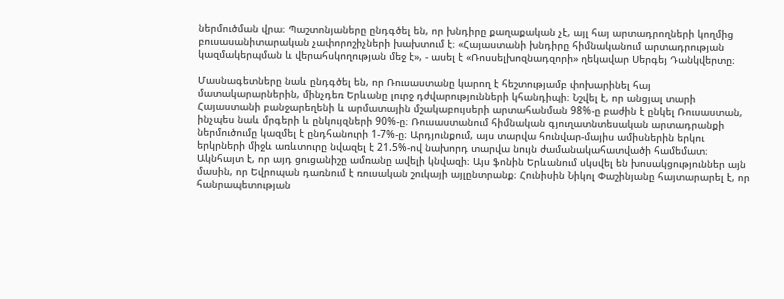ներմուծման վրա։ Պաշտոնյաները ընդգծել են, որ խնդիրը քաղաքական չէ, այլ հայ արտադրողների կողմից բուսասանիտարական չափորոշիչների խախտում է։ «Հայաստանի խնդիրը հիմնականում արտադրության կազմակերպման և վերահսկողության մեջ է», - ասել է «Ռոսսելխոզնադզորի» ղեկավար Սերգեյ Դանկվերտը։

Մասնագետները նաև ընդգծել են, որ Ռուսաստանը կարող է հեշտությամբ փոխարինել հայ մատակարարներին, մինչդեռ Երևանը լուրջ դժվարությունների կհանդիպի։ Նշվել է, որ անցյալ տարի Հայաստանի բանջարեղենի և արմատային մշակաբույսերի արտահանման 98%-ը բաժին է ընկել Ռուսաստան, ինչպես նաև մրգերի և ընկույզների 90%-ը։ Ռուսաստանում հիմնական գյուղատնտեսական արտադրանքի ներմուծումը կազմել է ընդհանուրի 1-7%-ը։ Արդյունքում, այս տարվա հունվար-մայիս ամիսներին երկու երկրների միջև առևտուրը նվազել է 21.5%-ով նախորդ տարվա նույն ժամանակահատվածի համեմատ։ Ակնհայտ է, որ այդ ցուցանիշը ամռանը ավելի կնվազի։ Այս ֆոնին Երևանում սկսվել են խոսակցություններ այն մասին, որ Եվրոպան դառնում է ռուսական շուկայի այլընտրանք։ Հունիսին Նիկոլ Փաշինյանը հայտարարել է, որ հանրապետության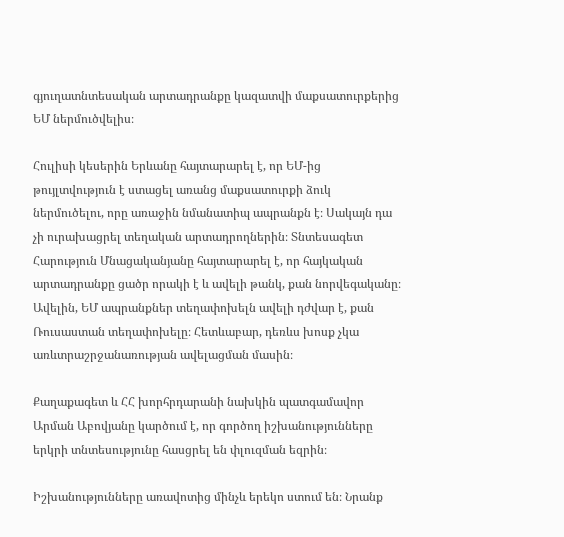գյուղատնտեսական արտադրանքը կազատվի մաքսատուրքերից ԵՄ ներմուծվելիս։

Հուլիսի կեսերին Երևանը հայտարարել է, որ ԵՄ-ից թույլտվություն է ստացել առանց մաքսատուրքի ձուկ ներմուծելու, որը առաջին նմանատիպ ապրանքն է։ Սակայն դա չի ուրախացրել տեղական արտադրողներին։ Տնտեսագետ Հարություն Մնացականյանը հայտարարել է, որ հայկական արտադրանքը ցածր որակի է և ավելի թանկ, քան նորվեգականը։ Ավելին, ԵՄ ապրանքներ տեղափոխելն ավելի դժվար է, քան Ռուսաստան տեղափոխելը։ Հետևաբար, դեռևս խոսք չկա առևտրաշրջանառության ավելացման մասին։

Քաղաքագետ և ՀՀ խորհրդարանի նախկին պատգամավոր Արման Աբովյանը կարծում է, որ գործող իշխանությունները երկրի տնտեսությունը հասցրել են փլուզման եզրին։

Իշխանությունները առավոտից մինչև երեկո ստում են։ Նրանք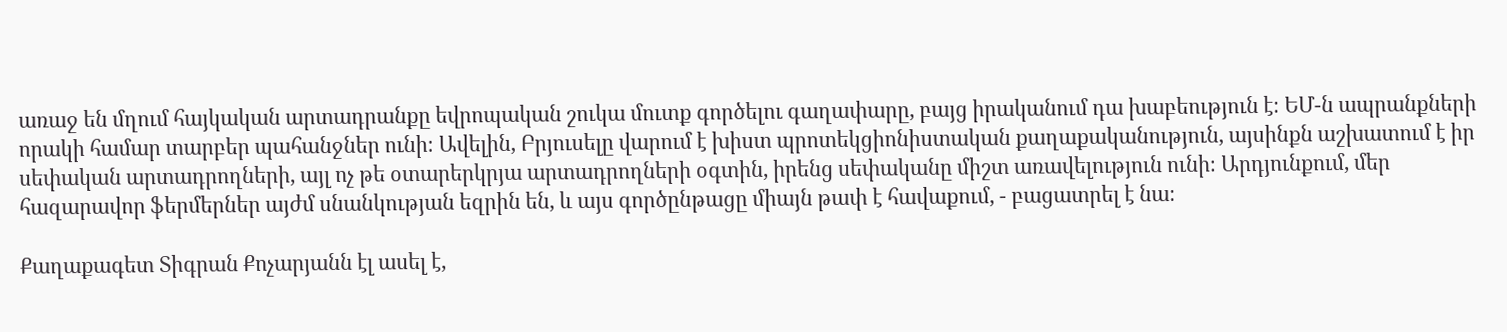առաջ են մղում հայկական արտադրանքը եվրոպական շուկա մուտք գործելու գաղափարը, բայց իրականում դա խաբեություն է։ ԵՄ-ն ապրանքների որակի համար տարբեր պահանջներ ունի։ Ավելին, Բրյուսելը վարում է խիստ պրոտեկցիոնիստական քաղաքականություն, այսինքն աշխատում է իր սեփական արտադրողների, այլ ոչ թե օտարերկրյա արտադրողների օգտին, իրենց սեփականը միշտ առավելություն ունի։ Արդյունքում, մեր հազարավոր ֆերմերներ այժմ սնանկության եզրին են, և այս գործընթացը միայն թափ է հավաքում, - բացատրել է նա։

Քաղաքագետ Տիգրան Քոչարյանն էլ ասել է,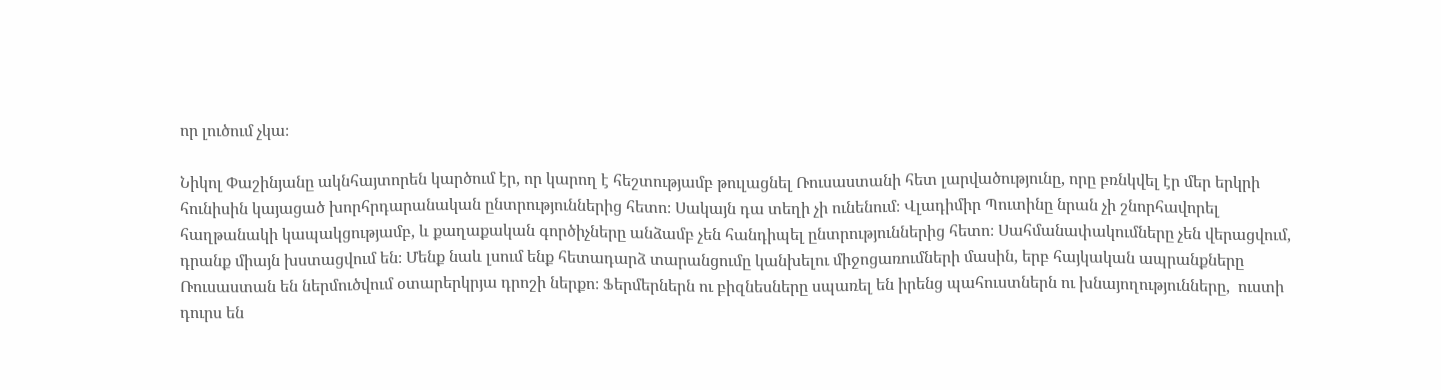որ լուծում չկա։

Նիկոլ Փաշինյանը ակնհայտորեն կարծում էր, որ կարող է հեշտությամբ թուլացնել Ռուսաստանի հետ լարվածությունը, որը բռնկվել էր մեր երկրի հունիսին կայացած խորհրդարանական ընտրություններից հետո։ Սակայն դա տեղի չի ունենում։ Վլադիմիր Պուտինը նրան չի շնորհավորել հաղթանակի կապակցությամբ, և քաղաքական գործիչները անձամբ չեն հանդիպել ընտրություններից հետո։ Սահմանափակումները չեն վերացվում, դրանք միայն խստացվում են։ Մենք նաև լսում ենք հետադարձ տարանցումը կանխելու միջոցառումների մասին, երբ հայկական ապրանքները Ռուսաստան են ներմուծվում օտարերկրյա դրոշի ներքո։ Ֆերմերներն ու բիզնեսները սպառել են իրենց պահուստներն ու խնայողությունները,  ուստի դուրս են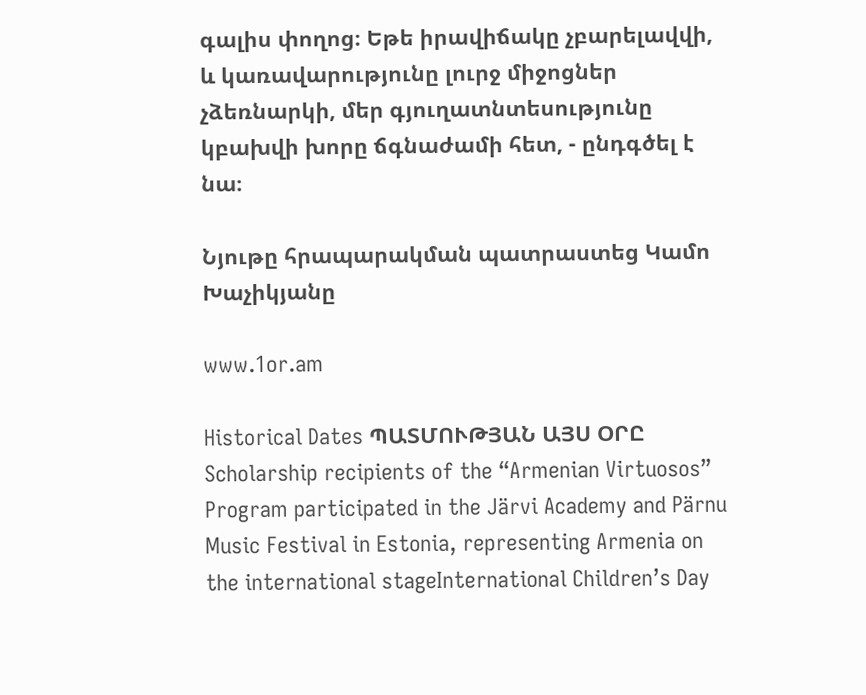գալիս փողոց։ Եթե իրավիճակը չբարելավվի, և կառավարությունը լուրջ միջոցներ չձեռնարկի, մեր գյուղատնտեսությունը կբախվի խորը ճգնաժամի հետ, - ընդգծել է նա։

Նյութը հրապարակման պատրաստեց Կամո Խաչիկյանը

www.1or.am

Historical Dates ՊԱՏՄՈՒԹՅԱՆ ԱՅՍ ՕՐԸ
Scholarship recipients of the “Armenian Virtuosos” Program participated in the Järvi Academy and Pärnu Music Festival in Estonia, representing Armenia on the international stageInternational Children’s Day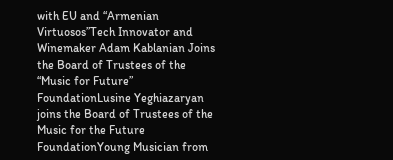with EU and “Armenian Virtuosos”Tech Innovator and Winemaker Adam Kablanian Joins the Board of Trustees of the “Music for Future” FoundationLusine Yeghiazaryan joins the Board of Trustees of the Music for the Future FoundationYoung Musician from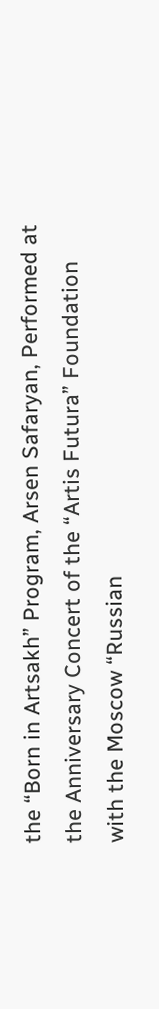the “Born in Artsakh” Program, Arsen Safaryan, Performed at the Anniversary Concert of the “Artis Futura” Foundation with the Moscow “Russian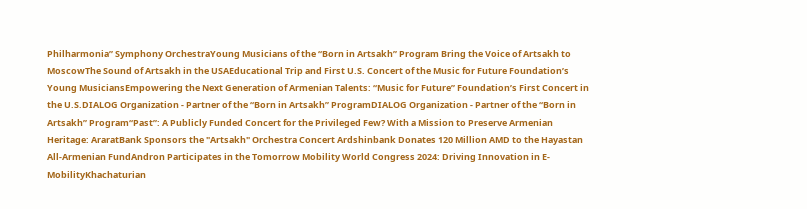Philharmonia” Symphony OrchestraYoung Musicians of the “Born in Artsakh” Program Bring the Voice of Artsakh to MoscowThe Sound of Artsakh in the USAEducational Trip and First U.S. Concert of the Music for Future Foundation’s Young MusiciansEmpowering the Next Generation of Armenian Talents: “Music for Future” Foundation’s First Concert in the U.S.DIALOG Organization - Partner of the “Born in Artsakh” ProgramDIALOG Organization - Partner of the “Born in Artsakh” Program“Past”: A Publicly Funded Concert for the Privileged Few? With a Mission to Preserve Armenian Heritage: AraratBank Sponsors the "Artsakh" Orchestra Concert Ardshinbank Donates 120 Million AMD to the Hayastan All-Armenian FundAndron Participates in the Tomorrow Mobility World Congress 2024: Driving Innovation in E-MobilityKhachaturian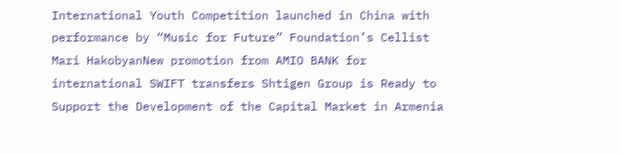International Youth Competition launched in China with performance by “Music for Future” Foundation’s Cellist Mari HakobyanNew promotion from AMIO BANK for international SWIFT transfers Shtigen Group is Ready to Support the Development of the Capital Market in Armenia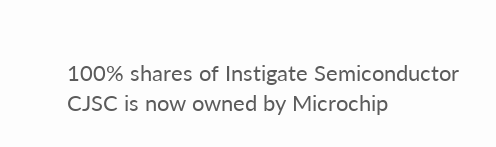100% shares of Instigate Semiconductor CJSC is now owned by Microchip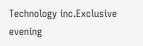Technology inc.Exclusive evening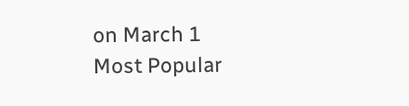on March 1
Most Popular